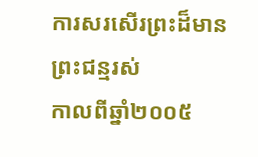ការសរសើរព្រះដ៏មានព្រះជន្មរស់
កាលពីឆ្នាំ២០០៥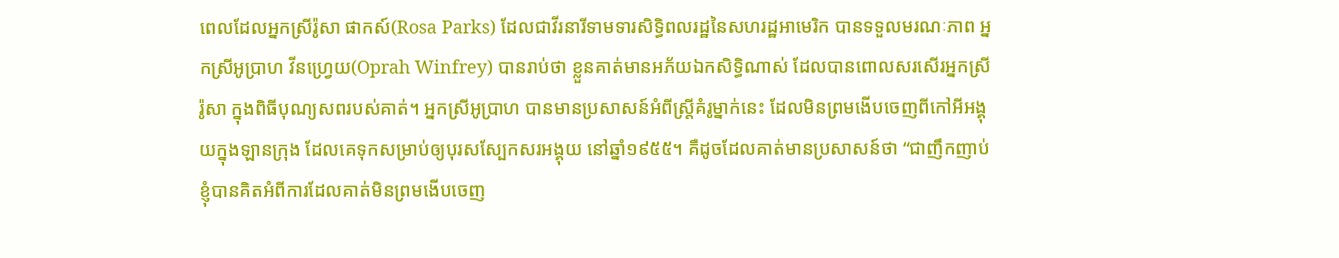ពេលដែលអ្នកស្រីរ៉ូសា ផាកស៍(Rosa Parks) ដែលជាវីរនារីទាមទារសិទ្ធិពលរដ្ឋនៃសហរដ្ឋអាមេរិក បានទទួលមរណៈភាព អ្នកស្រីអូប្រាហ វីនហ្វ្រេយ(Oprah Winfrey) បានរាប់ថា ខ្លួនគាត់មានអភ័យឯកសិទ្ធិណាស់ ដែលបានពោលសរសើរអ្នកស្រីរ៉ូសា ក្នុងពិធីបុណ្យសពរបស់គាត់។ អ្នកស្រីអូប្រាហ បានមានប្រសាសន៍អំពីស្រ្តីគំរូម្នាក់នេះ ដែលមិនព្រមងើបចេញពីកៅអីអង្គុយក្នុងឡានក្រុង ដែលគេទុកសម្រាប់ឲ្យបុរសស្បែកសរអង្គុយ នៅឆ្នាំ១៩៥៥។ គឺដូចដែលគាត់មានប្រសាសន៍ថា “ជាញឹកញាប់ ខ្ញុំបានគិតអំពីការដែលគាត់មិនព្រមងើបចេញ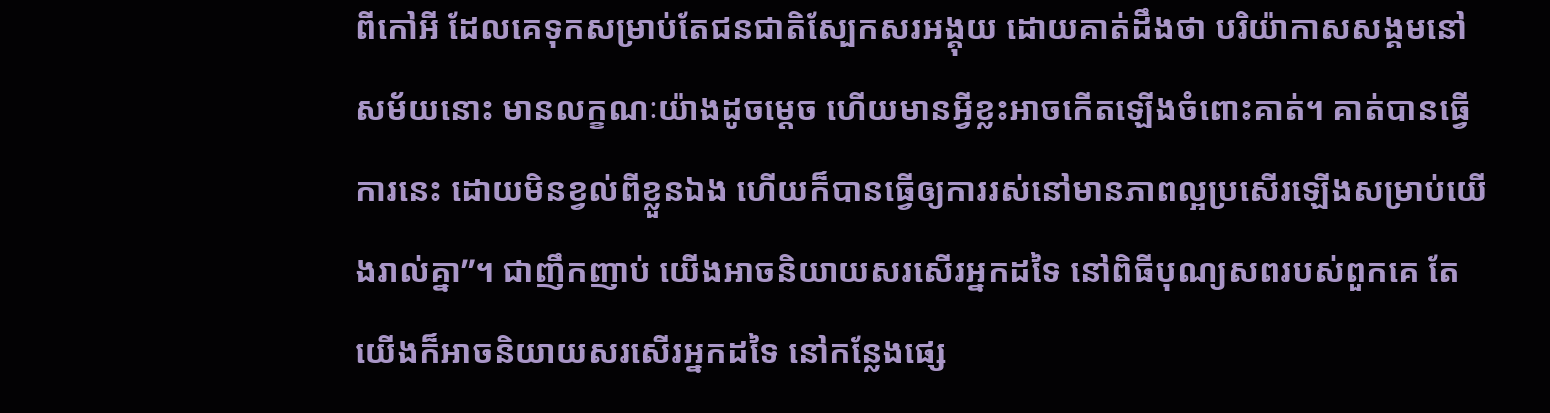ពីកៅអី ដែលគេទុកសម្រាប់តែជនជាតិស្បែកសរអង្គុយ ដោយគាត់ដឹងថា បរិយ៉ាកាសសង្គមនៅសម័យនោះ មានលក្ខណៈយ៉ាងដូចម្តេច ហើយមានអ្វីខ្លះអាចកើតឡើងចំពោះគាត់។ គាត់បានធ្វើការនេះ ដោយមិនខ្វល់ពីខ្លួនឯង ហើយក៏បានធ្វើឲ្យការរស់នៅមានភាពល្អប្រសើរឡើងសម្រាប់យើងរាល់គ្នា”។ ជាញឹកញាប់ យើងអាចនិយាយសរសើរអ្នកដទៃ នៅពិធីបុណ្យសពរបស់ពួកគេ តែយើងក៏អាចនិយាយសរសើរអ្នកដទៃ នៅកន្លែងផ្សេ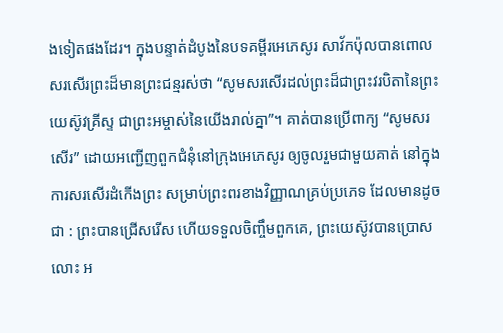ងទៀតផងដែរ។ ក្នុងបន្ទាត់ដំបូងនៃបទគម្ពីរអេភេសូរ សាវ័កប៉ុលបានពោលសរសើរព្រះដ៏មានព្រះជន្មរស់ថា “សូមសរសើរដល់ព្រះដ៏ជាព្រះវរបិតានៃព្រះយេស៊ូវគ្រីស្ទ ជាព្រះអម្ចាស់នៃយើងរាល់គ្នា”។ គាត់បានប្រើពាក្យ “សូមសរសើរ” ដោយអញ្ជើញពួកជំនុំនៅក្រុងអេភេសូរ ឲ្យចូលរួមជាមួយគាត់ នៅក្នុងការសរសើរដំកើងព្រះ សម្រាប់ព្រះពរខាងវិញ្ញាណគ្រប់ប្រភេទ ដែលមានដូចជា : ព្រះបានជ្រើសរើស ហើយទទួលចិញ្ចឹមពួកគេ, ព្រះយេស៊ូវបានប្រោសលោះ អ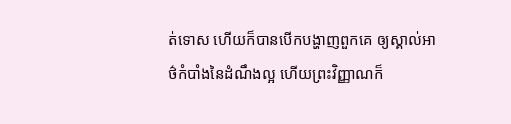ត់ទោស ហើយក៏បានបើកបង្ហាញពួកគេ ឲ្យស្គាល់អាថ៌កំបាំងនៃដំណឹងល្អ ហើយព្រះវិញ្ញាណក៏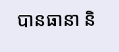បានធានា និ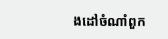ងដៅចំណាំពួក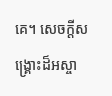គេ។ សេចក្តីសង្រ្គោះដ៏អស្ចា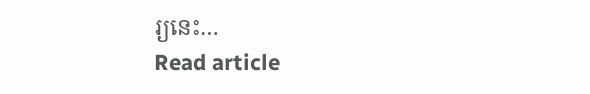រ្យនេះ…
Read article